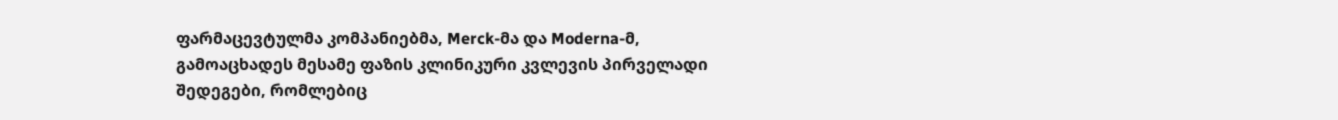ფარმაცევტულმა კომპანიებმა, Merck-მა და Moderna-მ, გამოაცხადეს მესამე ფაზის კლინიკური კვლევის პირველადი შედეგები, რომლებიც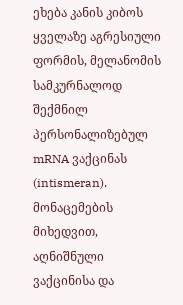ეხება კანის კიბოს ყველაზე აგრესიული ფორმის, მელანომის სამკურნალოდ შექმნილ პერსონალიზებულ mRNA ვაქცინას (intismeran). მონაცემების მიხედვით, აღნიშნული ვაქცინისა და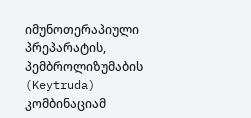იმუნოთერაპიული პრეპარატის, პემბროლიზუმაბის (Keytruda) კომბინაციამ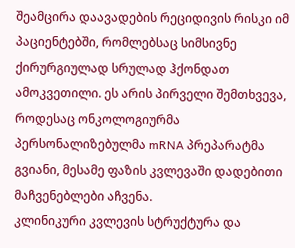შეამცირა დაავადების რეციდივის რისკი იმ პაციენტებში, რომლებსაც სიმსივნე ქირურგიულად სრულად ჰქონდათ ამოკვეთილი. ეს არის პირველი შემთხვევა, როდესაც ონკოლოგიურმა პერსონალიზებულმა mRNA პრეპარატმა გვიანი, მესამე ფაზის კვლევაში დადებითი მაჩვენებლები აჩვენა.
კლინიკური კვლევის სტრუქტურა და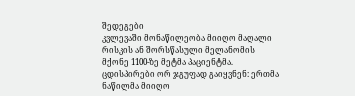შედეგები
კვლევაში მონაწილეობა მიიღო მაღალი რისკის ან შორსწასული მელანომის მქონე 1100-ზე მეტმა პაციენტმა. ცდისპირები ორ ჯგუფად გაიყვნენ: ერთმა ნაწილმა მიიღო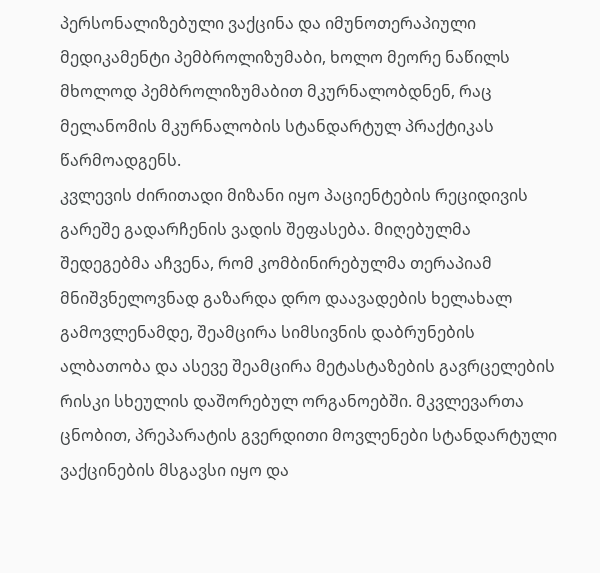პერსონალიზებული ვაქცინა და იმუნოთერაპიული მედიკამენტი პემბროლიზუმაბი, ხოლო მეორე ნაწილს მხოლოდ პემბროლიზუმაბით მკურნალობდნენ, რაც მელანომის მკურნალობის სტანდარტულ პრაქტიკას წარმოადგენს.
კვლევის ძირითადი მიზანი იყო პაციენტების რეციდივის გარეშე გადარჩენის ვადის შეფასება. მიღებულმა შედეგებმა აჩვენა, რომ კომბინირებულმა თერაპიამ მნიშვნელოვნად გაზარდა დრო დაავადების ხელახალ გამოვლენამდე, შეამცირა სიმსივნის დაბრუნების ალბათობა და ასევე შეამცირა მეტასტაზების გავრცელების რისკი სხეულის დაშორებულ ორგანოებში. მკვლევართა ცნობით, პრეპარატის გვერდითი მოვლენები სტანდარტული ვაქცინების მსგავსი იყო და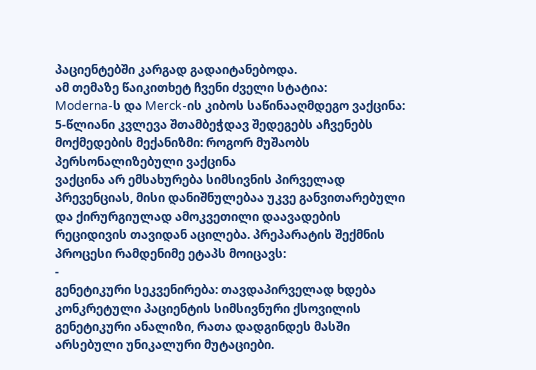პაციენტებში კარგად გადაიტანებოდა.
ამ თემაზე წაიკითხეტ ჩვენი ძველი სტატია:
Moderna-ს და Merck-ის კიბოს საწინააღმდეგო ვაქცინა: 5-წლიანი კვლევა შთამბეჭდავ შედეგებს აჩვენებს
მოქმედების მექანიზმი: როგორ მუშაობს პერსონალიზებული ვაქცინა
ვაქცინა არ ემსახურება სიმსივნის პირველად პრევენციას, მისი დანიშნულებაა უკვე განვითარებული და ქირურგიულად ამოკვეთილი დაავადების რეციდივის თავიდან აცილება. პრეპარატის შექმნის პროცესი რამდენიმე ეტაპს მოიცავს:
-
გენეტიკური სეკვენირება: თავდაპირველად ხდება კონკრეტული პაციენტის სიმსივნური ქსოვილის გენეტიკური ანალიზი, რათა დადგინდეს მასში არსებული უნიკალური მუტაციები.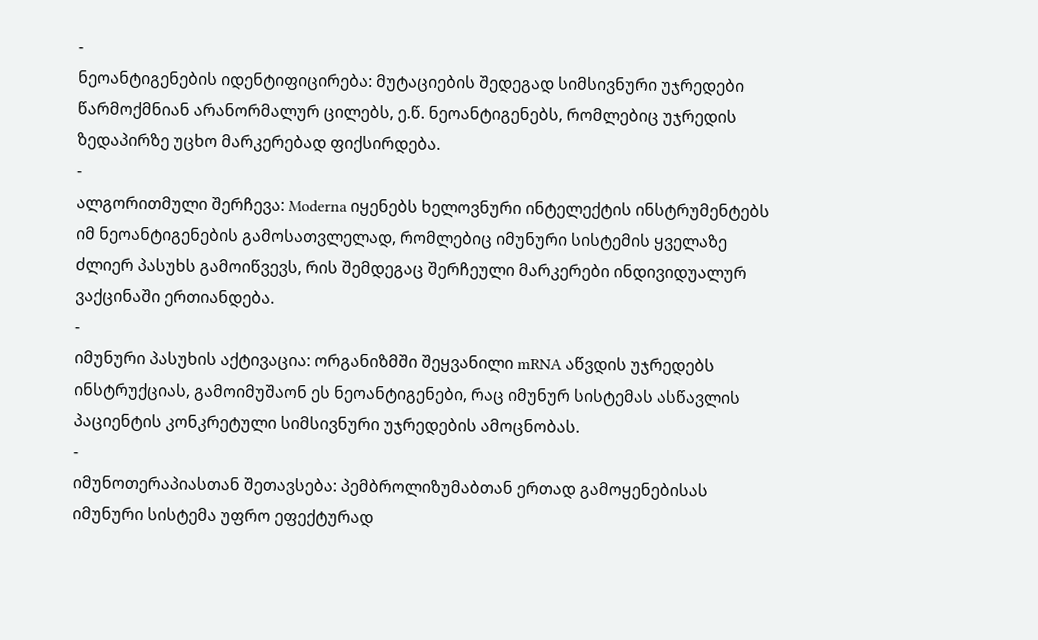-
ნეოანტიგენების იდენტიფიცირება: მუტაციების შედეგად სიმსივნური უჯრედები წარმოქმნიან არანორმალურ ცილებს, ე.წ. ნეოანტიგენებს, რომლებიც უჯრედის ზედაპირზე უცხო მარკერებად ფიქსირდება.
-
ალგორითმული შერჩევა: Moderna იყენებს ხელოვნური ინტელექტის ინსტრუმენტებს იმ ნეოანტიგენების გამოსათვლელად, რომლებიც იმუნური სისტემის ყველაზე ძლიერ პასუხს გამოიწვევს, რის შემდეგაც შერჩეული მარკერები ინდივიდუალურ ვაქცინაში ერთიანდება.
-
იმუნური პასუხის აქტივაცია: ორგანიზმში შეყვანილი mRNA აწვდის უჯრედებს ინსტრუქციას, გამოიმუშაონ ეს ნეოანტიგენები, რაც იმუნურ სისტემას ასწავლის პაციენტის კონკრეტული სიმსივნური უჯრედების ამოცნობას.
-
იმუნოთერაპიასთან შეთავსება: პემბროლიზუმაბთან ერთად გამოყენებისას იმუნური სისტემა უფრო ეფექტურად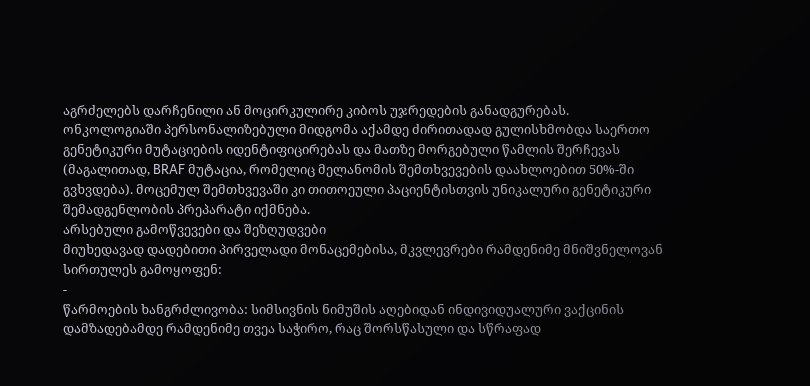აგრძელებს დარჩენილი ან მოცირკულირე კიბოს უჯრედების განადგურებას.
ონკოლოგიაში პერსონალიზებული მიდგომა აქამდე ძირითადად გულისხმობდა საერთო გენეტიკური მუტაციების იდენტიფიცირებას და მათზე მორგებული წამლის შერჩევას (მაგალითად, BRAF მუტაცია, რომელიც მელანომის შემთხვევების დაახლოებით 50%-ში გვხვდება). მოცემულ შემთხვევაში კი თითოეული პაციენტისთვის უნიკალური გენეტიკური შემადგენლობის პრეპარატი იქმნება.
არსებული გამოწვევები და შეზღუდვები
მიუხედავად დადებითი პირველადი მონაცემებისა, მკვლევრები რამდენიმე მნიშვნელოვან სირთულეს გამოყოფენ:
-
წარმოების ხანგრძლივობა: სიმსივნის ნიმუშის აღებიდან ინდივიდუალური ვაქცინის დამზადებამდე რამდენიმე თვეა საჭირო, რაც შორსწასული და სწრაფად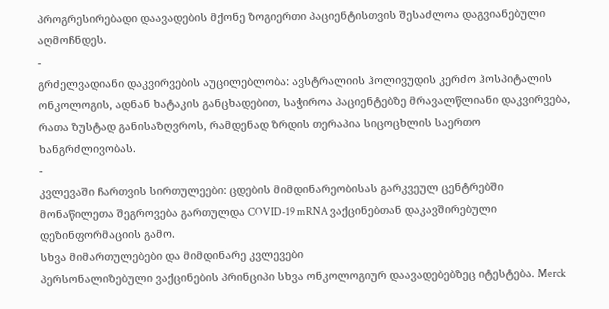პროგრესირებადი დაავადების მქონე ზოგიერთი პაციენტისთვის შესაძლოა დაგვიანებული აღმოჩნდეს.
-
გრძელვადიანი დაკვირვების აუცილებლობა: ავსტრალიის ჰოლივუდის კერძო ჰოსპიტალის ონკოლოგის, ადნან ხატაკის განცხადებით, საჭიროა პაციენტებზე მრავალწლიანი დაკვირვება, რათა ზუსტად განისაზღვროს, რამდენად ზრდის თერაპია სიცოცხლის საერთო ხანგრძლივობას.
-
კვლევაში ჩართვის სირთულეები: ცდების მიმდინარეობისას გარკვეულ ცენტრებში მონაწილეთა შეგროვება გართულდა COVID-19 mRNA ვაქცინებთან დაკავშირებული დეზინფორმაციის გამო.
სხვა მიმართულებები და მიმდინარე კვლევები
პერსონალიზებული ვაქცინების პრინციპი სხვა ონკოლოგიურ დაავადებებზეც იტესტება. Merck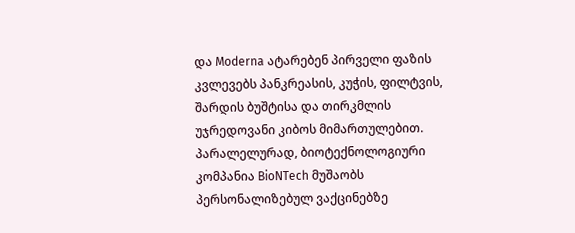და Moderna ატარებენ პირველი ფაზის კვლევებს პანკრეასის, კუჭის, ფილტვის, შარდის ბუშტისა და თირკმლის უჯრედოვანი კიბოს მიმართულებით.
პარალელურად, ბიოტექნოლოგიური კომპანია BioNTech მუშაობს პერსონალიზებულ ვაქცინებზე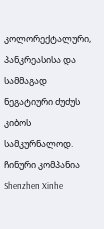კოლორექტალური, პანკრეასისა და სამმაგად ნეგატიური ძუძუს კიბოს სამკურნალოდ. ჩინური კომპანია Shenzhen Xinhe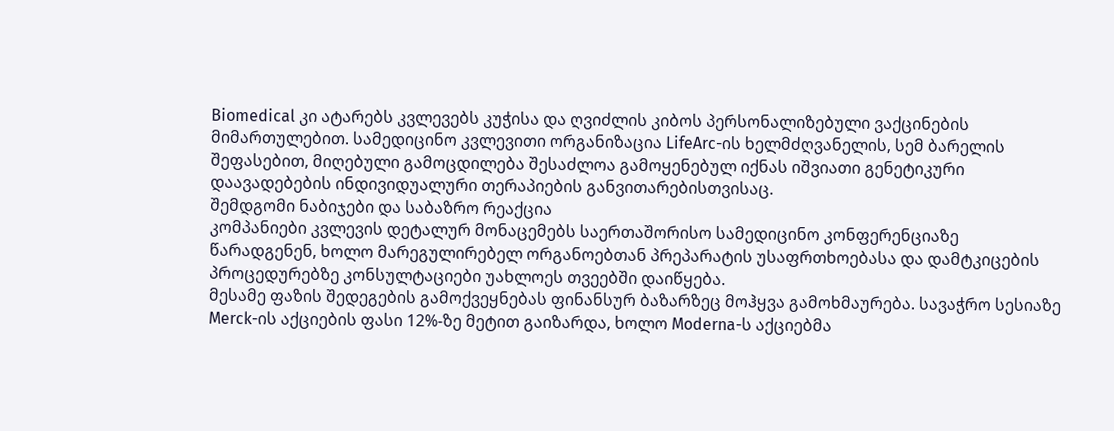Biomedical კი ატარებს კვლევებს კუჭისა და ღვიძლის კიბოს პერსონალიზებული ვაქცინების მიმართულებით. სამედიცინო კვლევითი ორგანიზაცია LifeArc-ის ხელმძღვანელის, სემ ბარელის შეფასებით, მიღებული გამოცდილება შესაძლოა გამოყენებულ იქნას იშვიათი გენეტიკური დაავადებების ინდივიდუალური თერაპიების განვითარებისთვისაც.
შემდგომი ნაბიჯები და საბაზრო რეაქცია
კომპანიები კვლევის დეტალურ მონაცემებს საერთაშორისო სამედიცინო კონფერენციაზე წარადგენენ, ხოლო მარეგულირებელ ორგანოებთან პრეპარატის უსაფრთხოებასა და დამტკიცების პროცედურებზე კონსულტაციები უახლოეს თვეებში დაიწყება.
მესამე ფაზის შედეგების გამოქვეყნებას ფინანსურ ბაზარზეც მოჰყვა გამოხმაურება. სავაჭრო სესიაზე Merck-ის აქციების ფასი 12%-ზე მეტით გაიზარდა, ხოლო Moderna-ს აქციებმა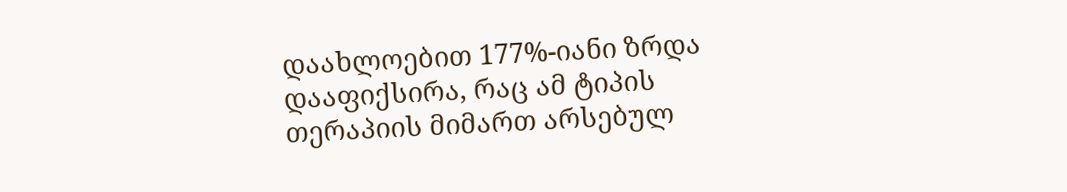დაახლოებით 177%-იანი ზრდა დააფიქსირა, რაც ამ ტიპის თერაპიის მიმართ არსებულ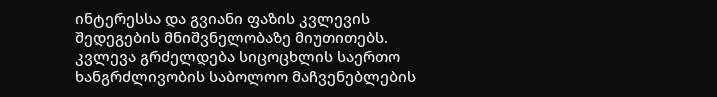ინტერესსა და გვიანი ფაზის კვლევის შედეგების მნიშვნელობაზე მიუთითებს. კვლევა გრძელდება სიცოცხლის საერთო ხანგრძლივობის საბოლოო მაჩვენებლების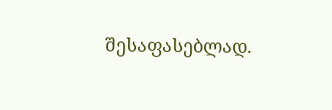შესაფასებლად.